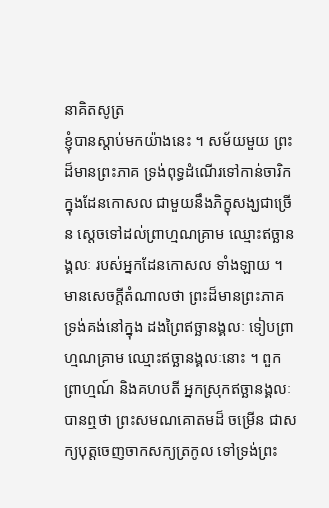នាគិតសូត្រ
ខ្ញុំបានស្តាប់មកយ៉ាងនេះ ។ សម័យមួយ ព្រះដ៏មានព្រះភាគ ទ្រង់ពុទ្ធដំណើរទៅកាន់ចារិក ក្នុងដែនកោសល ជាមួយនឹងភិក្ខុសង្ឃជាច្រើន ស្តេចទៅដល់ព្រាហ្មណគ្រាម ឈ្មោះឥច្ឆានង្គលៈ របស់អ្នកដែនកោសល ទាំងឡាយ ។ មានសេចក្តីតំណាលថា ព្រះដ៏មានព្រះភាគ ទ្រង់គង់នៅក្នុង ដងព្រៃឥច្ឆានង្គលៈ ទៀបព្រាហ្មណគ្រាម ឈ្មោះឥច្ឆានង្គលៈនោះ ។ ពួក ព្រាហ្មណ៍ និងគហបតី អ្នកស្រុកឥច្ឆានង្គលៈបានឮថា ព្រះសមណគោតមដ៏ ចម្រើន ជាសក្យបុត្តចេញចាកសក្យត្រកូល ទៅទ្រង់ព្រះ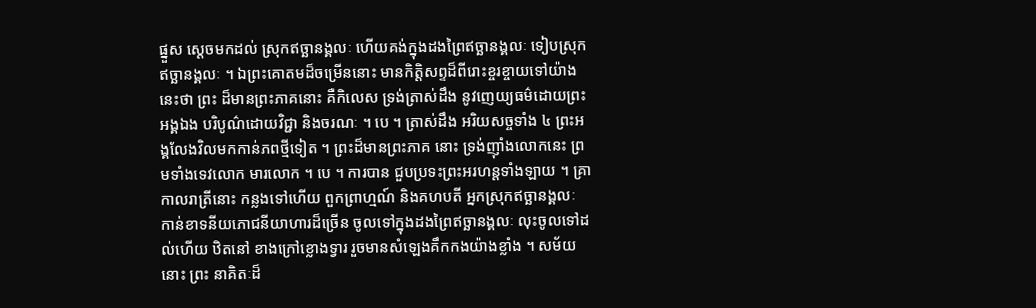ផ្នួស ស្តេចមកដល់ ស្រុកឥច្ឆានង្គលៈ ហើយគង់ក្នុងដងព្រៃឥច្ឆានង្គលៈ ទៀបស្រុកឥច្ឆានង្គលៈ ។ ឯព្រះគោតមដ៏ចម្រើននោះ មានកិត្តិសព្ទដ៏ពីរោះខ្ចរខ្ចាយទៅយ៉ាងនេះថា ព្រះ ដ៏មានព្រះភាគនោះ គឺកិលេស ទ្រង់ត្រាស់ដឹង នូវញេយ្យធម៌ដោយព្រះអង្គឯង បរិបូណ៌ដោយវិជ្ជា និងចរណៈ ។ បេ ។ ត្រាស់ដឹង អរិយសច្ចទាំង ៤ ព្រះអង្គលែងវិលមកកាន់ភពថ្មីទៀត ។ ព្រះដ៏មានព្រះភាគ នោះ ទ្រង់ញ៉ាំងលោកនេះ ព្រមទាំងទេវលោក មារលោក ។ បេ ។ ការបាន ជួបប្រទះព្រះអរហន្តទាំងឡាយ ។ គ្រាកាលរាត្រីនោះ កន្លងទៅហើយ ពួកព្រាហ្មណ៍ និងគហបតី អ្នកស្រុកឥច្ឆានង្គលៈ កាន់ខាទនីយភោជនីយាហារដ៏ច្រើន ចូលទៅក្នុងដងព្រៃឥច្ឆានង្គលៈ លុះចូលទៅដល់ហើយ ឋិតនៅ ខាងក្រៅខ្លោងទ្វារ រួចមានសំឡេងគឹកកងយ៉ាងខ្លាំង ។ សម័យនោះ ព្រះ នាគិតៈដ៏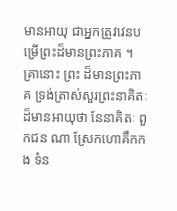មានអាយុ ជាអ្នកត្រូវវេនបម្រើព្រះដ៏មានព្រះភាគ ។ គ្រានោះ ព្រះ ដ៏មានព្រះភាគ ទ្រង់ត្រាស់សួរព្រះនាគិតៈដ៏មានអាយុថា នែនាគិតៈ ពួកជន ណា ស្រែកហោគឹកកង ទំន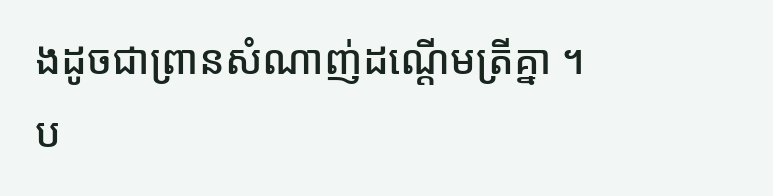ងដូចជាព្រានសំណាញ់ដណ្តើមត្រីគ្នា ។ ប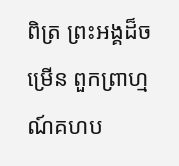ពិត្រ ព្រះអង្គដ៏ចម្រើន ពួកព្រាហ្មណ៍គហប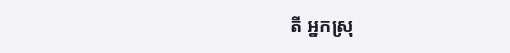តី អ្នកស្រុ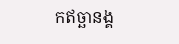កឥច្ឆានង្គ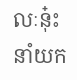លៈនុ៎ះ នាំយក